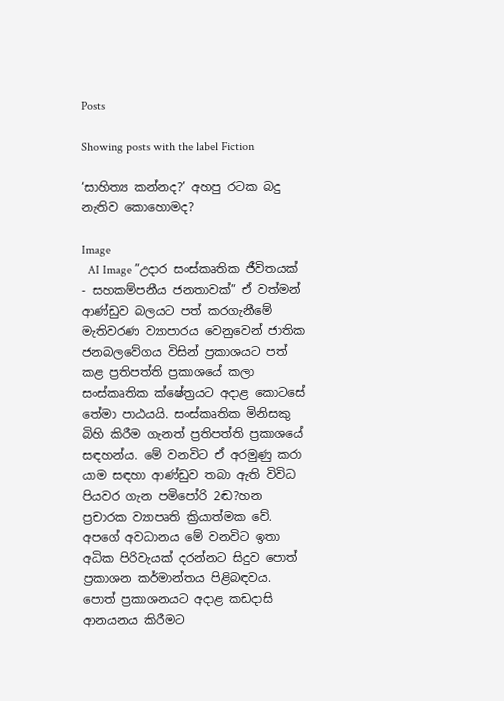Posts

Showing posts with the label Fiction

‘සාහිත්‍ය කන්නද?’ අහපු රටක බදු නැතිව කොහොමද?

Image
  AI Image ”උදාර සංස්කෘතික ජීවිතයක් - සහකම්පනීය ජනතාවක්” ඒ වත්මන් ආණ්ඩුව බලයට පත් කරගැනීමේ මැතිවරණ ව්‍යාපාරය වෙනුවෙන් ජාතික ජනබලවේගය විසින් ප්‍රකාශයට පත් කළ ප්‍රතිපත්ති ප්‍රකාශයේ කලා සංස්කෘතික ක්ෂේත්‍රයට අදාළ කොටසේ තේමා පාඨයයි. සංස්කෘතික මිනිසකු බිහි කිරීම ගැනත් ප්‍රතිපත්ති ප්‍රකාශයේ සඳහන්ය. මේ වනවිට ඒ අරමුණු කරා යාම සඳහා ආණ්ඩුව තබා ඇති විවිධ පියවර ගැන පමිපෝරි 2ඬ?හන ප්‍රචාරක ව්‍යාපෘති ක්‍රියාත්මක වේ. අපගේ අවධානය මේ වනවිට ඉතා අධික පිරිවැයක් දරන්නට සිදුව පොත් ප්‍රකාශන කර්මාන්තය පිළිබඳවය. පොත් ප්‍රකාශනයට අදාළ කඩදාසි ආනයනය කිරීමට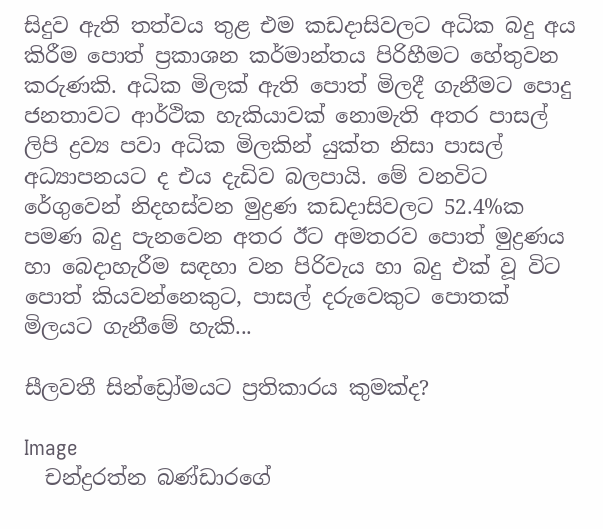සිදුව ඇති තත්වය තුළ එම කඩදාසිවලට අධික බදු අය කිරීම පොත් ප්‍රකාශන කර්මාන්තය පිරිහීමට හේතුවන කරුණකි. අධික මිලක් ඇති පොත් මිලදී ගැනීමට පොදු ජනතාවට ආර්ථික හැකියාවක් නොමැති අතර පාසල් ලිපි ද්‍රව්‍ය පවා අධික මිලකින් යුක්ත නිසා පාසල් අධ්‍යාපනයට ද එය දැඩිව බලපායි. මේ වනවිට රේගුවෙන් නිදහස්වන මුද්‍රණ කඩදාසිවලට 52.4%ක පමණ බදු පැනවෙන අතර ඊට අමතරව පොත් මුද්‍රණය හා බෙදාහැරීම සඳහා වන පිරිවැය හා බදු එක් වූ විට පොත් කියවන්නෙකුට, පාසල් දරුවෙකුට පොතක් මිලයට ගැනීමේ හැකි...

සීලවතී සින්ඩ්‍රෝමයට ප්‍රතිකාරය කුමක්ද?

Image
  චන්ද්‍රරත්න බණ්ඩාරගේ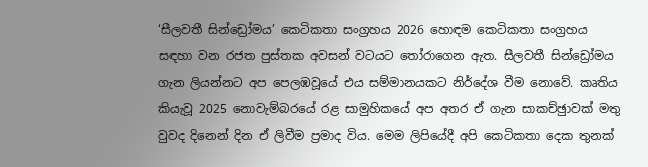‘සීලවතී සින්ඩ්‍රෝමය’ කෙටිකතා සංග්‍රහය 2026 හොඳම කෙටිකතා සංග්‍රහය සඳහා වන රජත පුස්තක අවසන් වටයට තෝරාගෙන ඇත. සීලවතී සින්ඩ්‍රෝමය ගැන ලියන්නට අප පෙලඹවූයේ එය සම්මානයකට නිර්දේශ වීම නොවේ. කෘතිය කියැවූ 2025 නොවැම්බරයේ රළ සාමුහිකයේ අප අතර ඒ ගැන සාකච්ඡුාවක් මතු වුවද දිනෙන් දින ඒ ලිවීම ප්‍රමාද විය. මෙම ලිපියේදී අපි කෙටිකතා දෙක තුනක්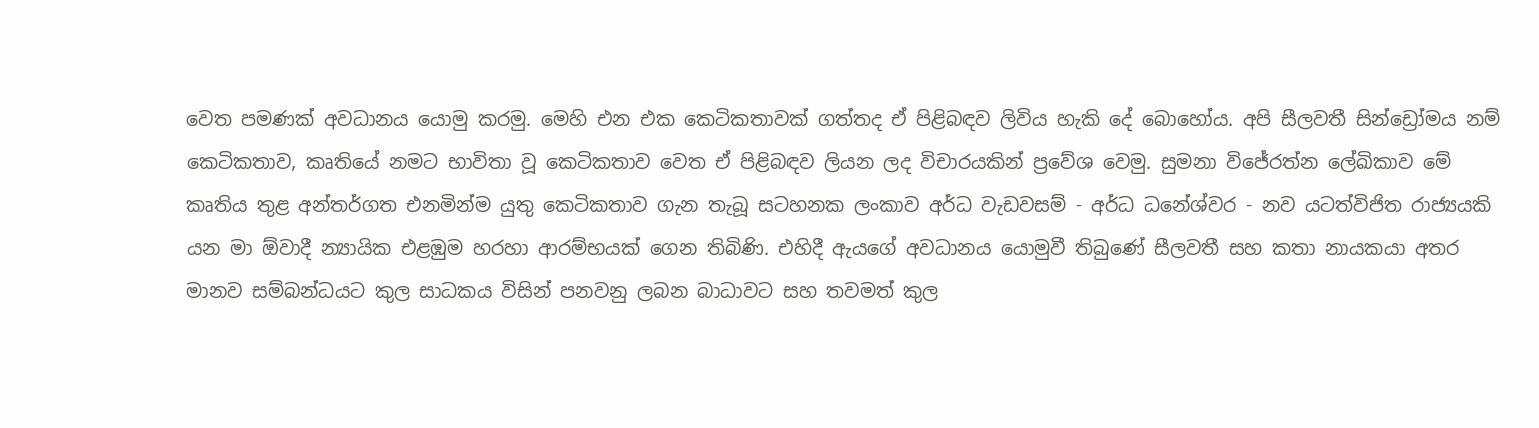වෙත පමණක් අවධානය යොමු කරමු. මෙහි එන එක කෙටිකතාවක් ගත්තද ඒ පිළිබඳව ලිවිය හැකි දේ බොහෝය. අපි සීලවතී සින්ඩ්‍රෝමය නම් කෙටිකතාව, කෘතියේ නමට භාවිතා වූ කෙටිකතාව වෙත ඒ පිළිබඳව ලියන ලද විචාරයකින් ප්‍රවේශ වෙමු. සුමනා විජේරත්න ලේඛිකාව මේ කෘතිය තුළ අන්තර්ගත එනමින්ම යුතු කෙටිකතාව ගැන තැබූ සටහනක ලංකාව අර්ධ වැඩවසම් - අර්ධ ධනේශ්වර - නව යටත්විජිත රාජ්‍යයකි යන මා ඕවාදී න්‍යායික එළඹුම හරහා ආරම්භයක් ගෙන තිබිණි. එහිදී ඇයගේ අවධානය යොමුවී තිබුණේ සීලවතී සහ කතා නායකයා අතර මානව සම්බන්ධයට කුල සාධකය විසින් පනවනු ලබන බාධාවට සහ තවමත් කුල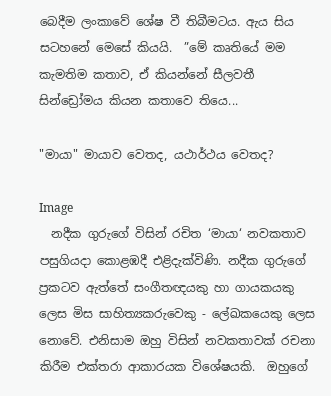බෙදීම ලංකාවේ ශේෂ වී තිබීමටය. ඇය සිය සටහනේ මෙසේ කියයි.  ”මේ කෘතියේ මම කැමතිම කතාව, ඒ කියන්නේ සීලවතී සින්ඩ්‍රෝමය කියන කතාවෙ තියෙ...

"මායා" මායාව වෙතද, යථාර්ථය වෙතද?

Image
  නදීක ගුරුගේ විසින් රචිත ‘මායා‘ නවකතාව පසුගියදා කොළඹදී එළිදැක්විණි. නදීක ගුරුගේ ප්‍රකටව ඇත්තේ සංගීතඥයකු හා ගායකයකු ලෙස මිස සාහිත්‍යකරුවෙකු - ලේඛකයෙකු ලෙස නොවේ. එනිසාම ඔහු විසින් නවකතාවක් රචනා කිරීම එක්තරා ආකාරයක විශේෂයකි.  ඔහුගේ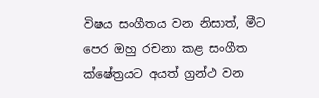විෂය සංගීතය වන නිසාත්, මීට පෙර ඔහු රචනා කළ සංගීත ක්ෂේත්‍රයට අයත් ග්‍රන්ථ වන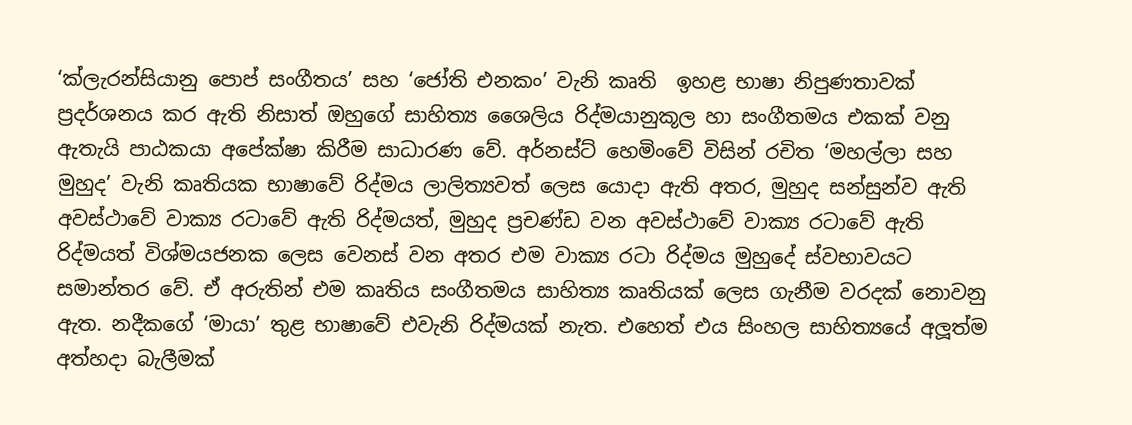‘ක්ලැරන්සියානු පොප් සංගීතය’ සහ ‘ජෝති එනකං’ වැනි කෘති  ඉහළ භාෂා නිපුණතාවක් ප්‍රදර්ශනය කර ඇති නිසාත් ඔහුගේ සාහිත්‍ය ශෛලිය රිද්මයානුකූල හා සංගීතමය එකක් වනු ඇතැයි පාඨකයා අපේක්ෂා කිරීම සාධාරණ වේ. අර්නස්ට් හෙමිංවේ විසින් රචිත ‘මහල්ලා සහ මුහුද’ වැනි කෘතියක භාෂාවේ රිද්මය ලාලිත්‍යවත් ලෙස යොදා ඇති අතර, මුහුද සන්සුන්ව ඇති අවස්ථාවේ වාක්‍ය රටාවේ ඇති රිද්මයත්, මුහුද ප්‍රචණ්ඩ වන අවස්ථාවේ වාක්‍ය රටාවේ ඇති රිද්මයත් විශ්මයජනක ලෙස වෙනස් වන අතර එම වාක්‍ය රටා රිද්මය මුහුදේ ස්වභාවයට සමාන්තර වේ. ඒ අරුතින් එම කෘතිය සංගීතමය සාහිත්‍ය කෘතියක් ලෙස ගැනීම වරදක් නොවනු ඇත. නදීකගේ ‘මායා’ තුළ භාෂාවේ එවැනි රිද්මයක් නැත. එහෙත් එය සිංහල සාහිත්‍යයේ අලූ‍ත්ම අත්හදා බැලීමක්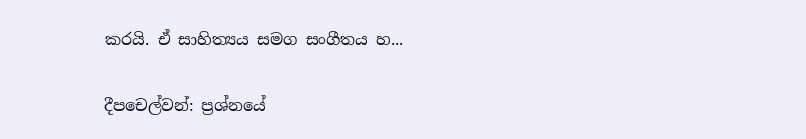කරයි. ඒ සාහිත්‍යය සමග සංගීතය හ...

දීපචෙල්වන්: ප්‍රශ්නයේ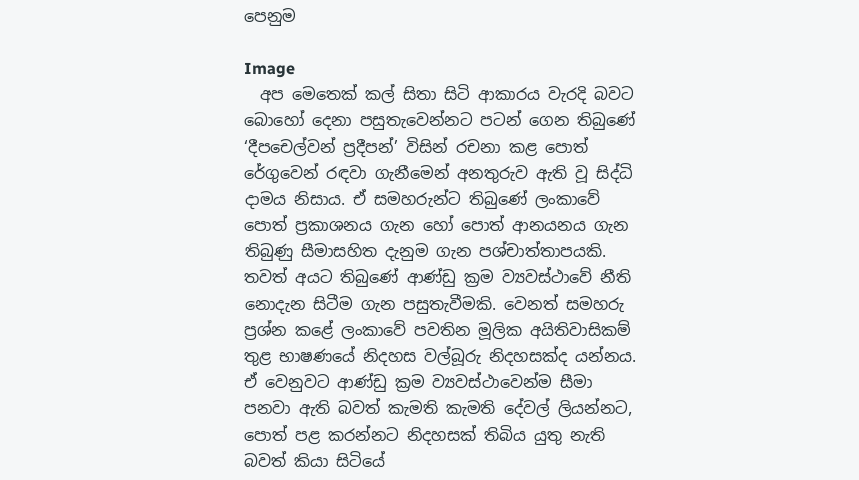පෙනුම

Image
  අප මෙතෙක් කල් සිතා සිටි ආකාරය වැරදි බවට බොහෝ දෙනා පසුතැවෙන්නට පටන් ගෙන තිබුණේ ‘දීපචෙල්වන් ප්‍රදීපන්’ විසින් රචනා කළ පොත් රේගුවෙන් රඳවා ගැනීමෙන් අනතුරුව ඇති වූ සිද්ධි දාමය නිසාය. ඒ සමහරුන්ට තිබුණේ ලංකාවේ පොත් ප්‍රකාශනය ගැන හෝ පොත් ආනයනය ගැන තිබුණු සීමාසහිත දැනුම ගැන පශ්චාත්තාපයකි. තවත් අයට තිබුණේ ආණ්ඩු ක්‍රම ව්‍යවස්ථාවේ නීති නොදැන සිටීම ගැන පසුතැවීමකි. වෙනත් සමහරු ප්‍රශ්න කළේ ලංකාවේ පවතින මූලික අයිතිවාසිකම් තුළ භාෂණයේ නිදහස වල්බූරු නිදහසක්ද යන්නය. ඒ වෙනුවට ආණ්ඩු ක්‍රම ව්‍යවස්ථාවෙන්ම සීමා පනවා ඇති බවත් කැමති කැමති දේවල් ලියන්නට, පොත් පළ කරන්නට නිදහසක් තිබිය යුතු නැති බවත් කියා සිටියේ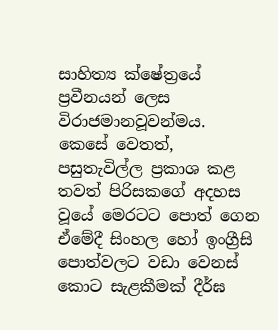සාහිත්‍ය ක්ෂේත්‍රයේ ප්‍රවීනයන් ලෙස විරාජමානවූවන්මය.  කෙසේ වෙතත්, පසුතැවිල්ල ප්‍රකාශ කළ තවත් පිරිසකගේ අදහස වූයේ මෙරටට පොත් ගෙන ඒමේදී සිංහල හෝ ඉංග්‍රීසි පොත්වලට වඩා වෙනස් කොට සැළකීමක් දීර්ඝ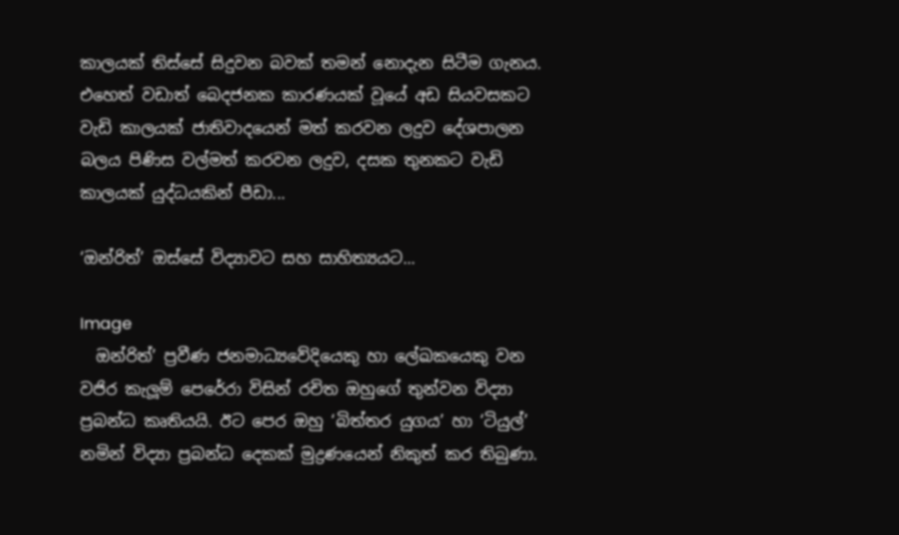කාලයක් තිස්සේ සිදුවන බවක් තමන් නොදැන සිටීම ගැනය. එහෙත් වඩාත් බෙදජනක කාරණයක් වූයේ අඩ සියවසකට වැඩි කාලයක් ජාතිවාදයෙන් මත් කරවන ලදුව දේශපාලන බලය පිණිස වල්මත් කරවන ලදුව, දසක තුනකට වැඩි කාලයක් යුද්ධයකින් පීඩා...

‘ඔන්රිත්’ ඔස්සේ විද්‍යාවට සහ සාහිත්‍යයට...

Image
  ඔන්රිත්’ ප්‍රවීණ ජනමාධ්‍යවේදියෙකු හා ලේඛකයෙකු වන වජිර කැලූම් පෙරේරා විසින් රචිත ඔහුගේ තුන්වන විද්‍යා ප්‍රබන්ධ කෘතියයි. ඊට පෙර ඔහු ‘බිත්තර යුගය’ හා ‘ටියුල්’ නමින් විද්‍යා ප්‍රබන්ධ දෙකක් මුද්‍රණයෙන් නිකුත් කර තිබුණා.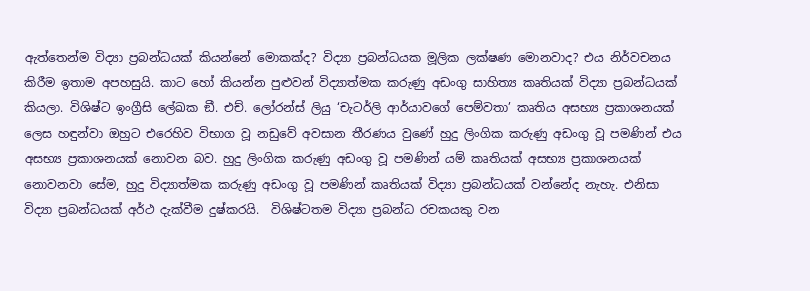ඇත්තෙන්ම විද්‍යා ප්‍රබන්ධයක් කියන්නේ මොකක්ද? විද්‍යා ප්‍රබන්ධයක මූලික ලක්ෂණ මොනවාද? එය නිර්වචනය කිරීම ඉතාම අපහසුයි. කාට හෝ කියන්න පුළුවන් විද්‍යාත්මක කරුණු අඩංගු සාහිත්‍ය කෘතියක් විද්‍යා ප්‍රබන්ධයක් කියලා. විශිෂ්ට ඉංග්‍රීසි ලේඛක ඞී. එච්. ලෝරන්ස් ලියු ‘චැටර්ලි ආර්යාවගේ පෙම්වතා’ කෘතිය අසභ්‍ය ප්‍රකාශනයක් ලෙස හඳුන්වා ඔහුට එරෙහිව විභාග වූ නඩුවේ අවසාන තීරණය වුණේ හුදු ලිංගික කරුණු අඩංගු වූ පමණින් එය අසභ්‍ය ප්‍රකාශනයක් නොවන බව. හුදු ලිංගික කරුණු අඩංගු වූ පමණින් යම් කෘතියක් අසභ්‍ය ප්‍රකාශනයක් නොවනවා සේම, හුදු විද්‍යාත්මක කරුණු අඩංගු වූ පමණින් කෘතියක් විද්‍යා ප්‍රබන්ධයක් වන්නේද නැහැ. එනිසා විද්‍යා ප්‍රබන්ධයක් අර්ථ දැක්වීම දුෂ්කරයි.  විශිෂ්ටතම විද්‍යා ප්‍රබන්ධ රචකයකු වන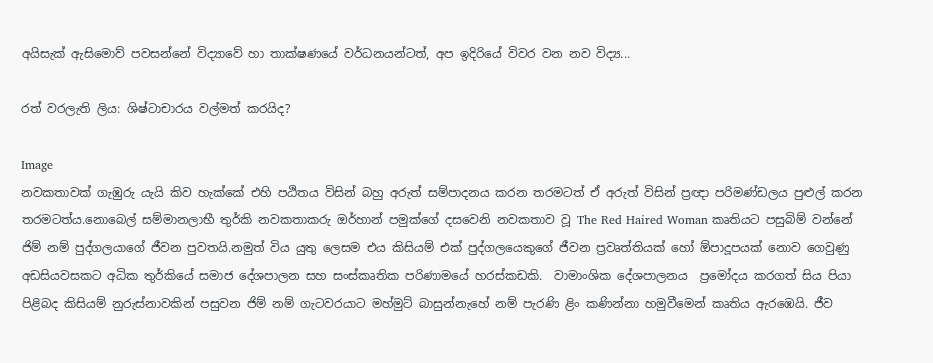අයිසැක් ඇසිමොව් පවසන්නේ විද්‍යාවේ හා තාක්ෂණයේ වර්ධනයන්ටත්, අප ඉදිරියේ විවර වන නව විද්‍ය...

රත් වරලැති ලිය: ශිෂ්ටාචාරය වල්මත් කරයිද?

Image
නවකතාවක් ගැඹුරු යැයි කිව හැක්කේ එහි පඨිතය විසින් බහු අරුත් සම්පාදනය කරන තරමටත් ඒ අරුත් විසින් ප්‍රඥා පරිමණ්ඩලය පුළුල් කරන තරමටත්ය.නොබෙල් සම්මානලාභී තුර්කි නවකතාකරු ඔර්හාන් පමුක්ගේ දසවෙනි නවකතාව වූ The Red Haired Woman කෘතියට පසුබිම් වන්නේ ජිම් නම් පුද්ගලයාගේ ජීවන පුවතයි.නමුත් විය යුතු ලෙසම එය කිසියම් එක් පුද්ගලයෙකුගේ ජීවන ප්‍රවෘත්තියක් හෝ ඕපාදූපයක් නොව ගෙවුණු අඩසියවසකට අධික තුර්කියේ සමාජ දේශපාලන සහ සංස්කෘතික පරිණාමයේ හරස්කඩකි.  වාමාංශික දේශපාලනය  ප්‍රමෝදය කරගත් සිය පියා පිළිබද කිසියම් නුරුස්නාවකින් පසුවන ජිම් නම් ගැටවරයාට මහ්මුට් බාසුන්නැහේ නම් පැරණි ළිං කණින්නා හමුවීමෙන් කෘතිය ඇරඹෙයි. ජීව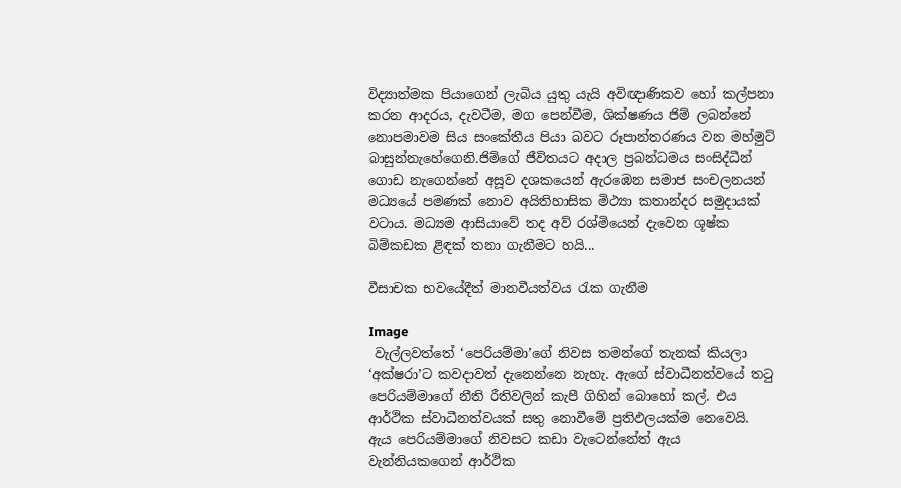විද්‍යාත්මක පියාගෙන් ලැබිය යුතු යැයි අවිඥාණිකව හෝ කල්පනා කරන ආදරය, දැවටීම, මග පෙන්වීම, ශික්ෂණය ජිම් ලබන්නේ නොපමාවම සිය සංකේතීය පියා බවට රූපාන්තරණය වන මහ්මුට් බාසුන්නැහේගෙනි.ජිම්ගේ ජීවිතයට අදාල ප්‍රබන්ධමය සංසිද්ධීන් ගොඩ නැගෙන්නේ අසූව දශකයෙන් ඇරඹෙන සමාජ සංචලනයන් මධ්‍යයේ පමණක් නොව අයිතිහාසික මිථ්‍යා කතාන්දර සමුදායක් වටාය. මධ්‍යම ආසියාවේ තද අව් රශ්මියෙන් දැවෙන ශූෂ්ක බිම්කඩක ළිඳක් තනා ගැනීමට හයි...

වීසාචක භවයේදීත් මානවීයත්වය රැක ගැනීම

Image
 වැල්ලවත්තේ ‘පෙරියම්මා’ගේ නිවස තමන්ගේ තැනක් කියලා ‘අක්ෂරා’ට කවදාවත් දැනෙන්නෙ නැහැ. ඇගේ ස්වාධීනත්වයේ තටු පෙරියම්මාගේ නීති රීතිවලින් කැපී ගිහින් බොහෝ කල්. එය ආර්ථික ස්වාධීනත්වයක් සතු නොවීමේ ප්‍රතිඵලයක්ම නෙවෙයි. ඇය පෙරියම්මාගේ නිවසට කඩා වැටෙන්නේත් ඇය වැන්නියකගෙන් ආර්ථික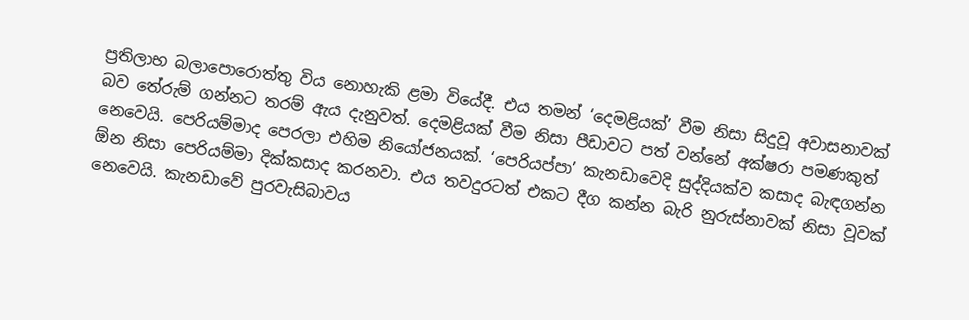ප්‍රතිලාභ බලාපොරොත්තු විය නොහැකි ළමා වියේදී. එය තමන් ‘දෙමළියක්’ වීම නිසා සිදුවූ අවාසනාවක් බව තේරුම් ගන්නට තරම් ඇය දැනුවත්. දෙමළියක් වීම නිසා පීඩාවට පත් වන්නේ අක්ෂරා පමණකුත් නෙවෙයි. පෙරියම්මාද පෙරලා එහිම නියෝජනයක්. ‘පෙරියප්පා’ කැනඩාවෙදි සුද්දියක්ව කසාද බැඳගන්න  ඕන නිසා පෙරියම්මා දික්කසාද කරනවා. එය තවදුරටත් එකට දීග කන්න බැරි නුරුස්නාවක් නිසා වූවක් නෙවෙයි. කැනඩාවේ පුරවැසිබාවය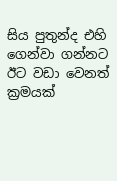සිය පුතුන්ද එහි ගෙන්වා ගන්නට ඊට වඩා වෙනත් ක්‍රමයක්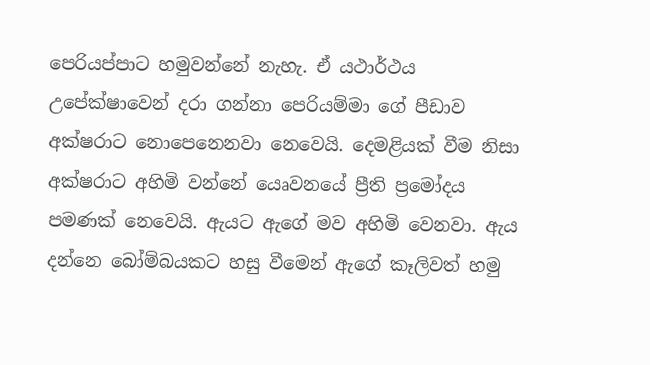පෙරියප්පාට හමුවන්නේ නැහැ. ඒ යථාර්ථය උපේක්ෂාවෙන් දරා ගන්නා පෙරියම්මා ගේ පීඩාව අක්ෂරාට නොපෙනෙනවා නෙවෙයි. දෙමළියක් වීම නිසා අක්ෂරාට අහිමි වන්නේ යෙෘවනයේ ප්‍රීති ප්‍රමෝදය පමණක් නෙවෙයි. ඇයට ඇගේ මව අහිමි වෙනවා. ඇය දන්නෙ බෝම්බයකට හසු වීමෙන් ඇගේ කෑලිවත් හමු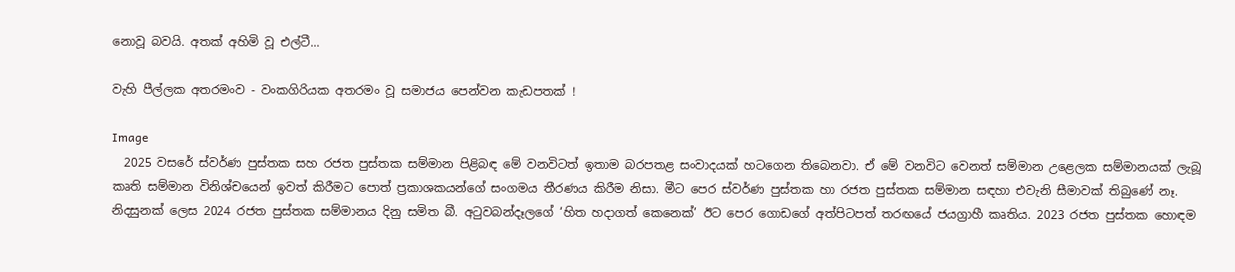නොවූ බවයි. අතක් අහිමි වූ එල්ටී...

වැහි පීල්ලක අතරමංව - වංකගිරියක අතරමං වූ සමාජය පෙන්වන කැඩපතක් !

Image
  2025 වසරේ ස්වර්ණ පුස්තක සහ රජත පුස්තක සම්මාන පිළිබඳ මේ වනවිටත් ඉතාම බරපතළ සංවාදයක් හටගෙන තිබෙනවා. ඒ මේ වනවිට වෙනත් සම්මාන උළෙලක සම්මානයක් ලැබූ කෘති සම්මාන විනිශ්චයෙන් ඉවත් කිරීමට පොත් ප්‍රකාශකයන්ගේ සංගමය තීරණය කිරීම නිසා. මීට පෙර ස්වර්ණ පුස්තක හා රජත පුස්තක සම්මාන සඳහා එවැනි සීමාවක් තිබුණේ නෑ. නිදසුනක් ලෙස 2024 රජත පුස්තක සම්මානය දිනු සමිත බී. අටුවබන්දෑලගේ ‘හිත හදාගත් කෙනෙක්’ ඊට පෙර ගොඩගේ අත්පිටපත් තරඟයේ ජයග්‍රාහී කෘතිය. 2023 රජත පුස්තක හොඳම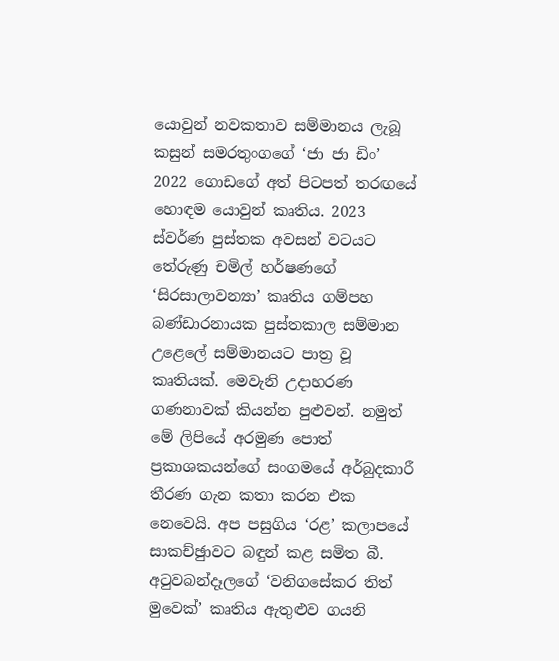යොවුන් නවකතාව සම්මානය ලැබූ කසුන් සමරතුංගගේ ‘ජා ජා ඩිං‍’ 2022 ගොඩගේ අත් පිටපත් තරඟයේ හොඳම යොවුන් කෘතිය. 2023 ස්වර්ණ පුස්තක අවසන් වටයට තේරුණු චමිල් හර්ෂණගේ ‘සිරසාලාවන්‍යා‍’ කෘතිය ගම්පහ බණ්ඩාරනායක පුස්තකාල සම්මාන උළෙලේ සම්මානයට පාත්‍ර වූ කෘතියක්. මෙවැනි උදාහරණ ගණනාවක් කියන්න පුළුවන්. නමුත් මේ ලිපියේ අරමුණ පොත් ප්‍රකාශකයන්ගේ සංගමයේ අර්බුදකාරී තීරණ ගැන කතා කරන එක නෙවෙයි. අප පසුගිය ‘රළ’ කලාපයේ සාකච්ඡුාවට බඳුන් කළ සමිත බී. අටුවබන්දෑලගේ ‘වනිගසේකර තිත් මුවෙක්’ කෘතිය ඇතුළුව ගයනි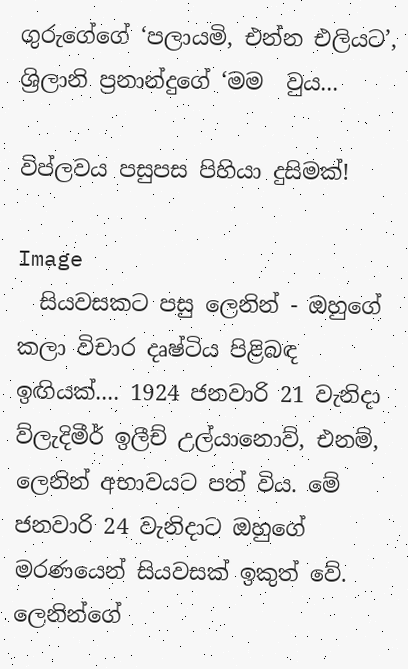ගුරුගේගේ ‘පලායමි, එන්න එලියට‍’, ශ්‍රිලානි ප්‍රනාන්දුගේ ‘මම  වුය...

විප්ලවය පසුපස පිහියා දුසිමක්!

Image
  සියවසකට පසු ලෙනින් - ඔහුගේ කලා විචාර දෘෂ්ටිය පිළිබඳ ඉඟියක්.... 1924 ජනවාරි 21 වැනිදා ව්ලැදිමීර් ඉලීච් උල්යානොව්, එනම්, ලෙනින් අභාවයට පත් විය. මේ ජනවාරි 24 වැනිදාට ඔහුගේ මරණයෙන් සියවසක් ඉකුත් වේ. ලෙනින්ගේ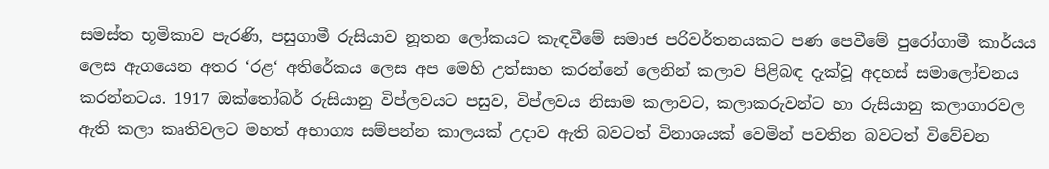සමස්ත භූමිකාව පැරණි, පසුගාමී රුසියාව නූතන ලෝකයට කැඳවීමේ සමාජ පරිවර්තනයකට පණ පෙවීමේ පුරෝගාමී කාර්යය ලෙස ඇගයෙන අතර ‘රළ‘ අතිරේකය ලෙස අප මෙහි උත්සාහ කරන්නේ ලෙනින් කලාව පිළිබඳ දැක්වූ අදහස් සමාලෝචනය කරන්නටය. 1917 ඔක්තෝබර් රුසියානු විප්ලවයට පසුව, විප්ලවය නිසාම කලාවට, කලාකරුවන්ට හා රුසියානු කලාගාරවල ඇති කලා කෘතිවලට මහත් අභාග්‍ය සම්පන්න කාලයක් උදාව ඇති බවටත් විනාශයක් වෙමින් පවතින බවටත් විවේචන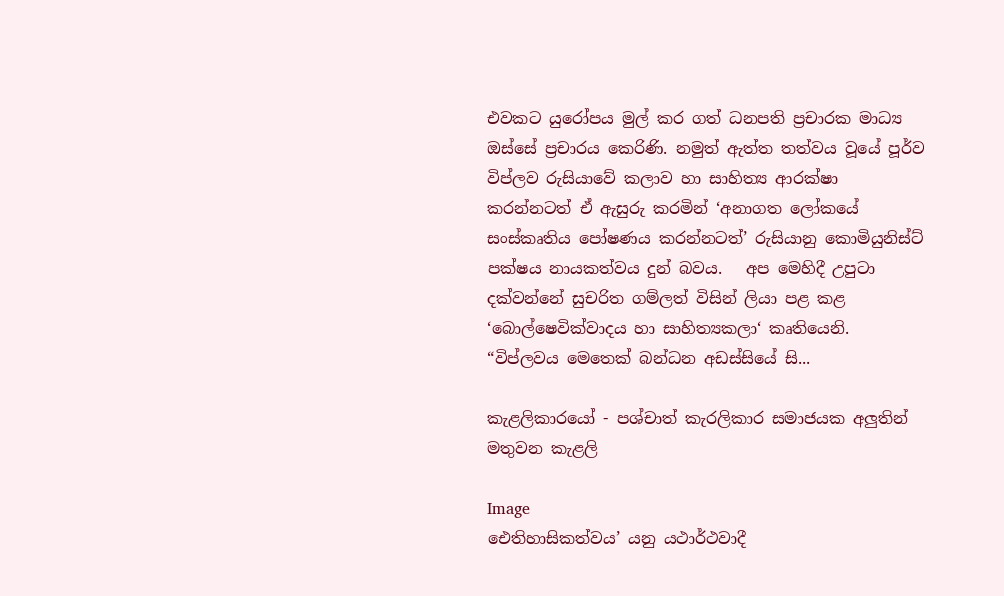එවකට යුරෝපය මුල් කර ගත් ධනපති ප්‍රචාරක මාධ්‍ය ඔස්සේ ප්‍රචාරය කෙරිණි. නමුත් ඇත්ත තත්වය වූයේ පූර්ව විප්ලව රුසියාවේ කලාව හා සාහිත්‍ය ආරක්ෂා කරන්නටත් ඒ ඇසුරු කරමින් ‘අනාගත ලෝකයේ  සංස්කෘතිය පෝෂණය කරන්නටත්’ රුසියානු කොමියුනිස්ට් පක්ෂය නායකත්වය දුන් බවය.   අප මෙහිදී උපුටා දක්වන්නේ සුචරිත ගම්ලත් විසින් ලියා පළ කළ ‘බොල්ෂෙවික්වාදය හා සාහිත්‍යකලා‘ කෘතියෙනි.  “විප්ලවය මෙතෙක් බන්ධන අඩස්සියේ සි...

කැළලිකාරයෝ - පශ්චාත් කැරලිකාර සමාජයක අලුතින් මතුවන කැළලි

Image
ඓතිහාසිකත්වය’ යනු යථාර්ථවාදී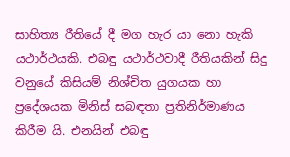සාහිත්‍ය රීතියේ දී මග හැර යා නො හැකි යථාර්ථයකි. එබඳු යථාර්ථවාදී රීතියකින් සිදු වනුයේ කිසියම් නිශ්චිත යුගයක හා ප්‍රදේශයක මිනිස් සබඳතා ප්‍රතිනිර්මාණය කිරීම යි. එනයින් එබඳු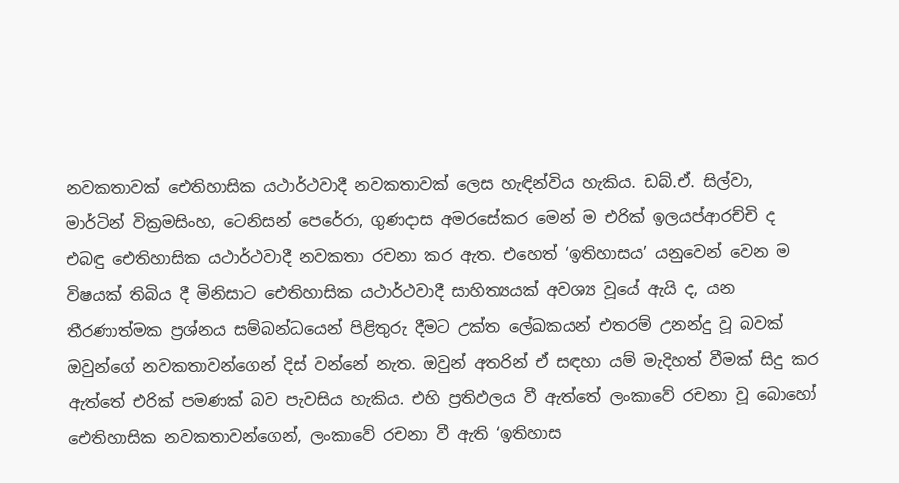නවකතාවක් ඓතිහාසික යථාර්ථවාදී නවකතාවක් ලෙස හැඳින්විය හැකිය. ඩබ්.ඒ. සිල්වා, මාර්ටින් වික්‍රමසිංහ, ටෙනිසන් පෙරේරා, ගුණදාස අමරසේකර මෙන් ම එරික් ඉලයප්ආරච්චි ද එබඳු ඓතිහාසික යථාර්ථවාදී නවකතා රචනා කර ඇත. එහෙත් ‘ඉතිහාසය’ යනුවෙන් වෙන ම විෂයක් තිබිය දී මිනිසාට ඓතිහාසික යථාර්ථවාදී සාහිත්‍යයක් අවශ්‍ය වූයේ ඇයි ද, යන තීරණාත්මක ප්‍රශ්නය සම්බන්ධයෙන් පිළිතුරු දීමට උක්ත ලේඛකයන් එතරම් උනන්දු වූ බවක් ඔවුන්ගේ නවකතාවන්ගෙන් දිස් වන්නේ නැත. ඔවුන් අතරින් ඒ සඳහා යම් මැදිහත් වීමක් සිදු කර ඇත්තේ එරික් පමණක් බව පැවසිය හැකිය. එහි ප්‍රතිඵලය වී ඇත්තේ ලංකාවේ රචනා වූ බොහෝ ඓතිහාසික නවකතාවන්ගෙන්, ලංකාවේ රචනා වී ඇති ‘ඉතිහාස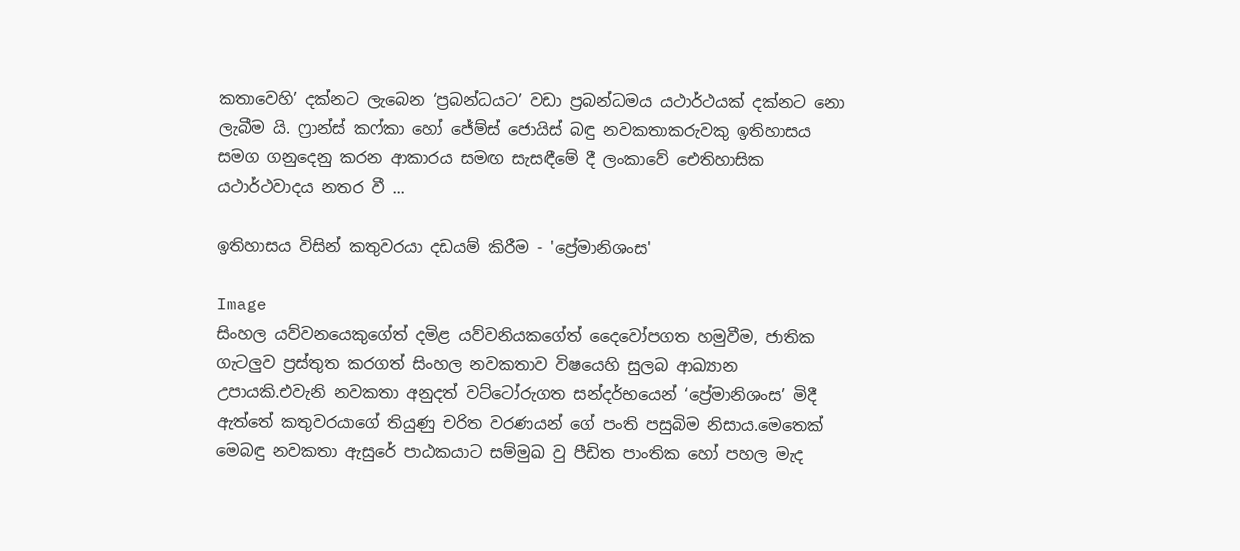කතාවෙහි’ දක්නට ලැබෙන ‘ප්‍රබන්ධයට’ වඩා ප්‍රබන්ධමය යථාර්ථයක් දක්නට නො ලැබීම යි. ෆ්‍රාන්ස් කෆ්කා හෝ ජේම්ස් ජොයිස් බඳු නවකතාකරුවකු ඉතිහාසය සමග ගනුදෙනු කරන ආකාරය සමඟ සැසඳීමේ දී ලංකාවේ ඓතිහාසික යථාර්ථවාදය නතර වී ...

ඉතිහාසය විසින් කතුවරයා දඩයම් කිරීම - 'ප්‍රේමානිශංස'

Image
සිංහල යව්වනයෙකුගේත් දමිළ යව්වනියකගේත් දෛවෝපගත හමුවීම, ජාතික ගැටලුව ප්‍රස්තුත කරගත් සිංහල නවකතාව විෂයෙහි සුලබ ආඛ්‍යාන උපායකි.එවැනි නවකතා අනුදත් වට්ටෝරුගත සන්දර්භයෙන් ‘ප්‍රේමානිශංස’ මිදී ඇත්තේ කතුවරයාගේ තියුණු චරිත වරණයන් ගේ පංති පසුබිම නිසාය.මෙතෙක් මෙබඳු නවකතා ඇසුරේ පාඨකයාට සම්මුඛ වු පීඩිත පාංතික හෝ පහල මැද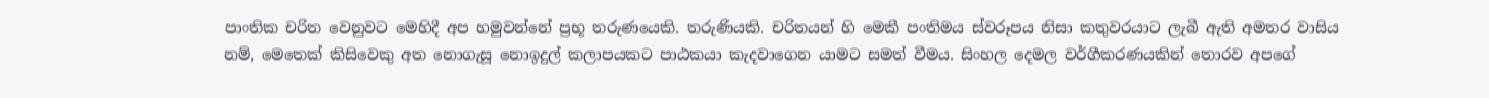පාංතික චරිත වෙනුවට මෙහිදී අප හමුවන්නේ ප්‍රභූ තරුණයෙකි. තරුණියකි. චරිතයන් හි මෙකී පංතිමය ස්වරූපය නිසා කතුවරයාට ලැබී ඇති අමතර වාසිය නම්, මෙතෙක් කිසිවෙකු අත නොගැසූ නොඉදුල් කලාපයකට පාඨකයා කැදවාගෙන යාමට සමත් වීමය. සිංහල දෙමල වර්ගීකරණයකින් තොරව අපගේ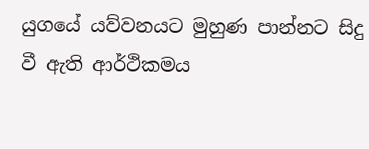යුගයේ යව්වනයට මුහුණ පාන්නට සිදු වී ඇති ආර්ථිකමය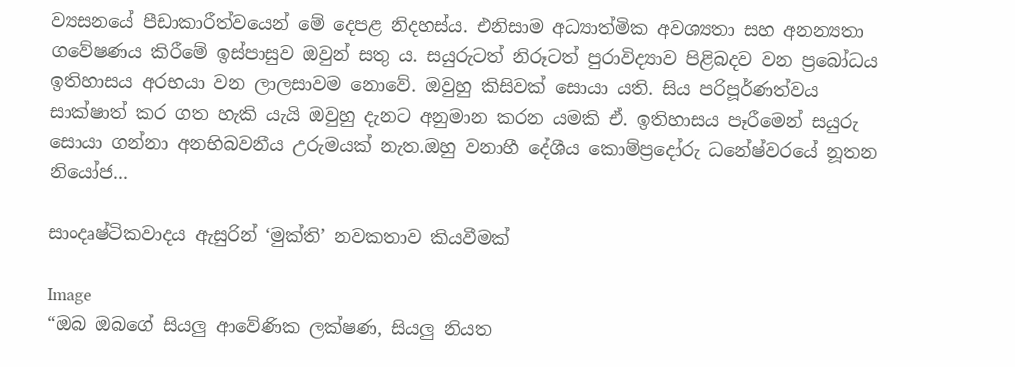ව්‍යසනයේ පීඩාකාරීත්වයෙන් මේ දෙපළ නිදහස්ය. එනිසාම අධ්‍යාත්මික අවශ්‍යතා සහ අනන්‍යතා ගවේෂණය කිරීමේ ඉස්පාසුව ඔවුන් සතු ය. සයුරුටත් නිරූටත් පුරාවිද්‍යාව පිළිබදව වන ප්‍රබෝධය ඉතිහාසය අරභයා වන ලාලසාවම නොවේ. ඔවුහු කිසිවක් සොයා යති. සිය පරිපූර්ණත්වය සාක්ෂාත් කර ගත හැකි යැයි ඔවුහු දැනට අනුමාන කරන යමකි ඒ. ඉතිහාසය පෑරීමෙන් සයුරු සොයා ගන්නා අනභිබවනීය උරුමයක් නැත.ඔහු වනාහී දේශීය කොම්ප්‍රදෝරු ධනේෂ්වරයේ නූතන නියෝජ...

සාංදෘෂ්ටිකවාදය ඇසුරින් ‘මුක්ති’ නවකතාව කියවීමක්

Image
“ඔබ ඔබගේ සියලු ආවේණික ලක්ෂණ, සියලු නියත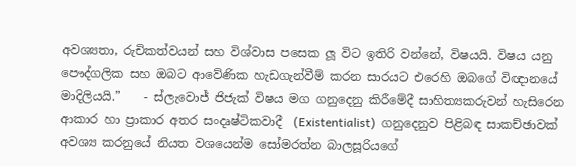අවශ්‍යතා, රුචිකත්වයන් සහ විශ්වාස පසෙක ලූ විට ඉතිරි වන්නේ, විෂයයි. විෂය යනු පෞද්ගලික සහ ඔබට ආවේණික හැඩගැන්වීම් කරන සාරයට එරෙහි ඔබගේ විඥානයේ මාදිලියයි.”    - ස්ලැවොජ් ජිජැක් විෂය මග ගනුදෙනු කිරීමේදී සාහිත්‍යකරුවන් හැසිරෙන ආකාර හා ප්‍රාකාර අතර සංදෘෂ්ටිකවාදී  (Existentialist)  ගනුදෙනුව පිළිබඳ සාකච්ඡාවක් අවශ්‍ය කරනුයේ නියත වශයෙන්ම සෝමරත්න බාලසූරියගේ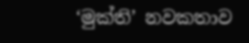‘මුක්ති’ නවකතාව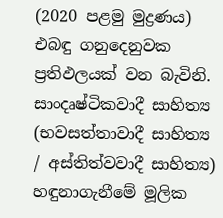(2020 පළමු මුද්‍රණය) එබඳු ගනුදෙනුවක ප්‍රතිඵලයක් වන බැවිනි. සාංදෘෂ්ටිකවාදී සාහිත්‍ය (භවසත්තාවාදී සාහිත්‍ය / අස්තිත්වවාදී සාහිත්‍ය)  හඳුනාගැනීමේ මූලික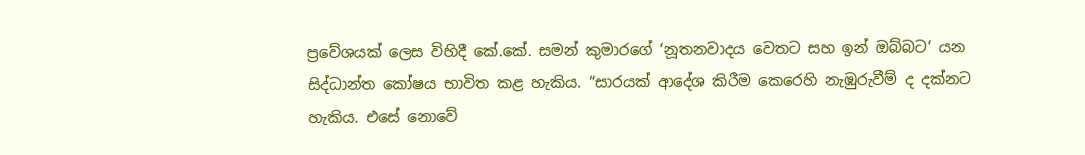ප්‍රවේශයක් ලෙස විහිදී කේ.කේ. සමන් කුමාරගේ ‘නූතනවාදය වෙතට සහ ඉන් ඔබ්බට’ යන සිද්ධාන්ත කෝෂය භාවිත කළ හැකිය. “සාරයක් ආදේශ කිරීම කෙරෙහි නැඹුරුවීම් ද දක්නට හැකිය. එසේ නොවේ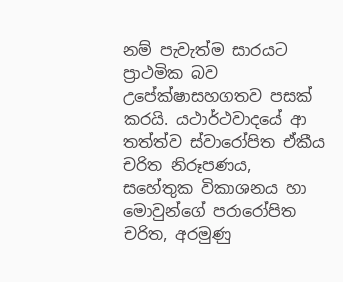නම් පැවැත්ම සාරයට ප්‍රාථමික බව උපේක්ෂාසහගතව පසක් කරයි. යථාර්ථවාදයේ ආ තත්ත්ව ස්වාරෝපිත ඒකීය චරිත නිරූපණය, සහේතුක විකාශනය හා මොවුන්ගේ පරාරෝපිත චරිත, අරමුණු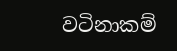වටිනාකම්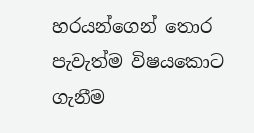හරයන්ගෙන් තොර පැවැත්ම විෂයකොට ගැනීම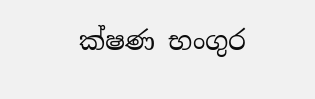ක්ෂණ භංගුර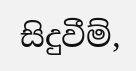සිදුවීම්,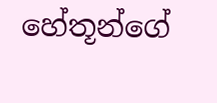හේතූන්ගේ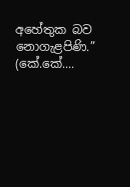අහේතුක බව නොගැළපිණි.” (කේ.කේ....